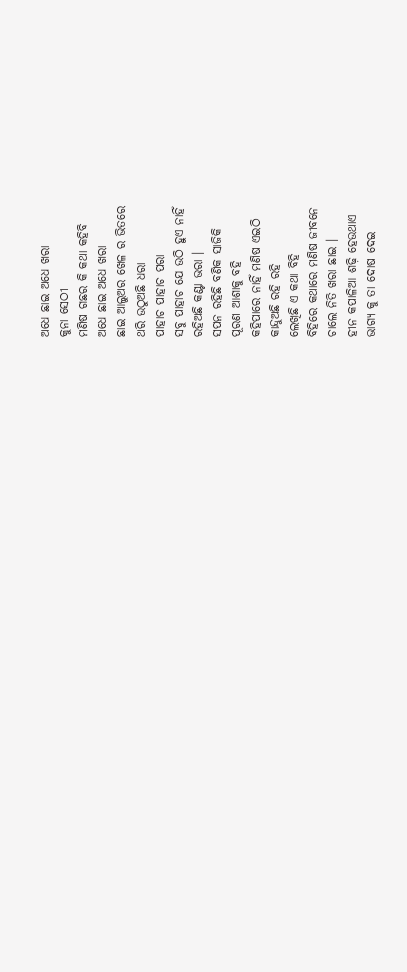ଅଧେ ଛାଇ ଅଧେ ଖରା
କୁନା ସେଠୀ
ମଣିଷ ଗଛର କି କଥା କହିବି
ଅଧେ ଛାଇ ଅଧେ ଖରା
ଛାଇ ଆଲୁଅର ଖେଳ ର ଭିତରେ
ଥରି ଉଠୁଅଛି ଧରା
ପାହାଚ ପାହାଚ ପରା
ସବୁ ପାହାଚ ଯେ ଉଠି ହୁଏ ନାହିଁ
ରହିଅଛି କଣ୍ଟା ଭରା ।
ସପନ ରହିଛି ବଣିକ ସାଜିକି
ପୂରଣ ଆଶାକୁ ବହି
କହିପାରେ ନାହିଁ ମଣିଷ ଏଇଠି
କାନ୍ଦୁଅଛି ରହି ରହି
ଲେଖିଛି ଏ କଥା ବିହି
ବିହିରେ କଥାରେ ମଣିଷ ଜୀବନେ
ଚାଲେ ନିତି ଖରା ଛାଇ ।
ହୀନ କପାଳିଆ ଶଢ଼ି ହେଉଥାଏ
ଭାଗ୍ୟ କୁ ତା ଦୋଷ ଦେଇ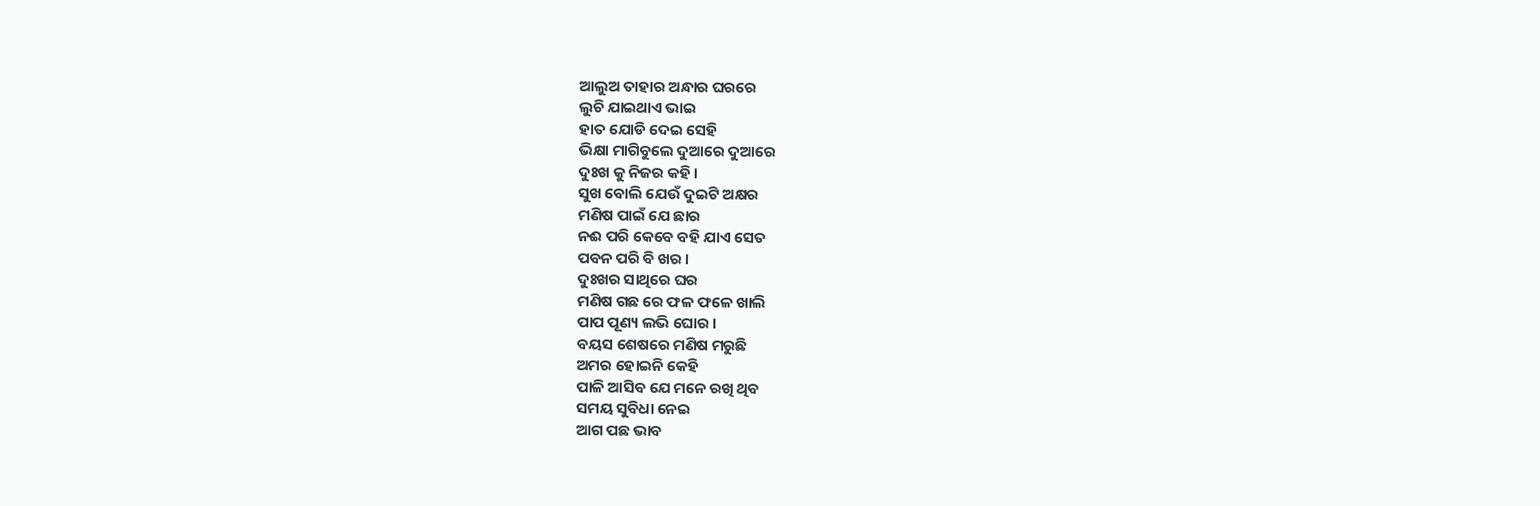ଆଲୁଅ ତାହାର ଅନ୍ଧାର ଘରରେ
ଲୁଚି ଯାଇଥାଏ ଭାଇ
ହାତ ଯୋଡି ଦେଇ ସେହି
ଭିକ୍ଷା ମାଗିବୁଲେ ଦୁଆରେ ଦୁଆରେ
ଦୁଃଖ କୁ ନିଜର କହି ।
ସୁଖ ବୋଲି ଯେଉଁ ଦୁଇଟି ଅକ୍ଷର
ମଣିଷ ପାଇଁ ଯେ ଛାର
ନଈ ପରି କେବେ ବହି ଯାଏ ସେତ
ପବନ ପରି ବି ଖର ।
ଦୁଃଖର ସାଥିରେ ଘର
ମଣିଷ ଗଛ ରେ ଫଳ ଫଳେ ଖାଲି
ପାପ ପୂଣ୍ୟ ଲଭି ଘୋର ।
ବୟସ ଶେଷରେ ମଣିଷ ମରୁଛି
ଅମର ହୋଇନି କେହି
ପାଳି ଆସିବ ଯେ ମନେ ରଖି ଥିବ
ସମୟ ସୁବିଧା ନେଇ
ଆଗ ପଛ ଭାବ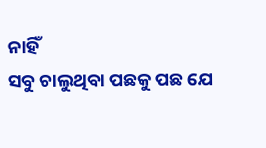ନାହିଁ
ସବୁ ଚାଲୁଥିବା ପଛକୁ ପଛ ଯେ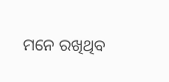ମନେ ରଖିଥିବ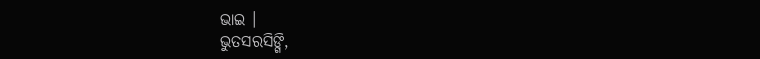ଭାଇ ।
ଭୁତସରସିଙ୍ଗି,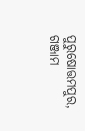ପୁରୁଷୋତ୍ତମପୁର, ଗଞ୍ଜାମ